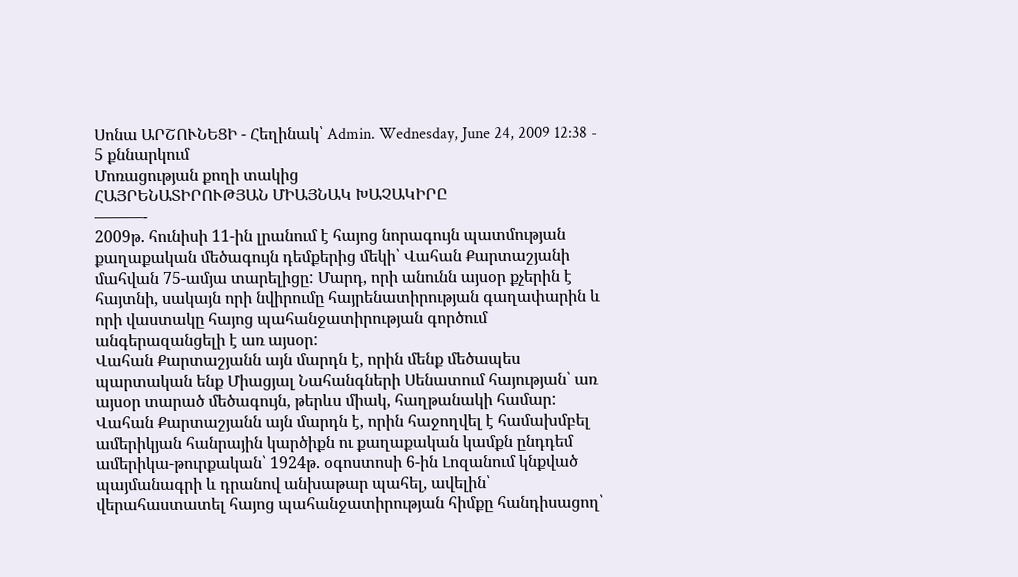Սոնա ԱՐՇՈՒՆԵՑԻ - Հեղինակ՝ Admin. Wednesday, June 24, 2009 12:38 - 5 քննարկում
Մոռացության քողի տակից
ՀԱՅՐԵՆԱՏԻՐՈՒԹՅԱՆ ՄԻԱՅՆԱԿ ԽԱՉԱԿԻՐԸ
———-
2009թ. հունիսի 11-ին լրանում է հայոց նորագույն պատմության քաղաքական մեծագույն դեմքերից մեկի՝ Վահան Քարտաշյանի մահվան 75-ամյա տարելիցը: Մարդ, որի անունն այսօր քչերին է հայտնի, սակայն որի նվիրումը հայրենատիրության գաղափարին և որի վաստակը հայոց պահանջատիրության գործում անգերազանցելի է առ այսօր:
Վահան Քարտաշյանն այն մարդն է, որին մենք մեծապես պարտական ենք Միացյալ Նահանգների Սենատում հայության՝ առ այսօր տարած մեծագույն, թերևս միակ, հաղթանակի համար: Վահան Քարտաշյանն այն մարդն է, որին հաջողվել է համախմբել ամերիկյան հանրային կարծիքն ու քաղաքական կամքն ընդդեմ ամերիկա-թուրքական՝ 1924թ. օգոստոսի 6-ին Լոզանում կնքված պայմանագրի և դրանով անխաթար պահել, ավելին՝ վերահաստատել հայոց պահանջատիրության հիմքը հանդիսացող՝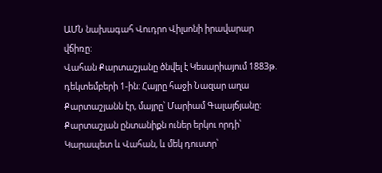ԱՄՆ նախագահ Վուդրո Վիլսոնի իրավարար վճիռը:
Վահան Քարտաշյանը ծնվել է Կեսարիայում 1883թ. դեկտեմբերի 1-ին: Հայրը հաջի Նազար աղա Քարտաշյանն էր, մայրը՝ Մարիամ Գալայճյանը: Քարտաշյան ընտանիքն ուներ երկու որդի՝ Կարապետ և Վահան, և մեկ դուստր՝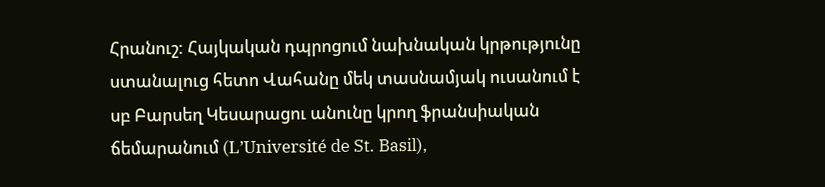Հրանուշ: Հայկական դպրոցում նախնական կրթությունը ստանալուց հետո Վահանը մեկ տասնամյակ ուսանում է սբ Բարսեղ Կեսարացու անունը կրող ֆրանսիական ճեմարանում (L’Université de St. Basil),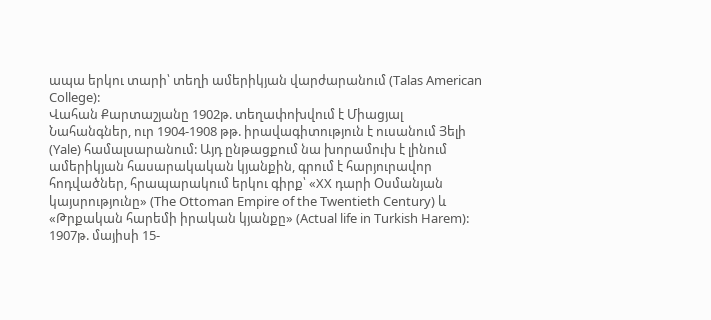ապա երկու տարի՝ տեղի ամերիկյան վարժարանում (Talas American College):
Վահան Քարտաշյանը 1902թ. տեղափոխվում է Միացյալ Նահանգներ, ուր 1904-1908 թթ. իրավագիտություն է ուսանում Յելի (Yale) համալսարանում: Այդ ընթացքում նա խորամուխ է լինում ամերիկյան հասարակական կյանքին, գրում է հարյուրավոր հոդվածներ, հրապարակում երկու գիրք՝ «XX դարի Օսմանյան կայսրությունը» (The Ottoman Empire of the Twentieth Century) և «Թրքական հարեմի իրական կյանքը» (Actual life in Turkish Harem):
1907թ. մայիսի 15-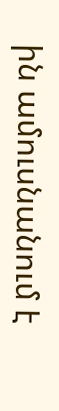ին ամուսնանում է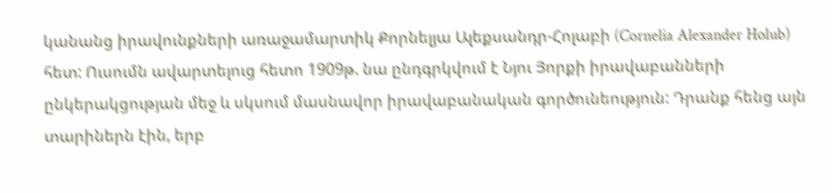կանանց իրավունքների առաջամարտիկ Քորնելյա Ալեքսանդր-Հոլաբի (Cornelia Alexander Holub) հետ: Ուսումն ավարտելուց հետո 1909թ. նա ընդգրկվում է Նյու Յորքի իրավաբանների ընկերակցության մեջ և սկսում մասնավոր իրավաբանական գործունեություն: Դրանք հենց այն տարիներն էին, երբ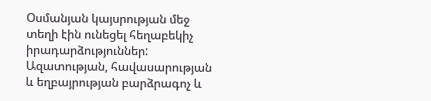Օսմանյան կայսրության մեջ տեղի էին ունեցել հեղաբեկիչ իրադարձություններ:
Ազատության, հավասարության և եղբայրության բարձրագոչ և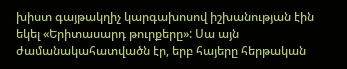խիստ գայթակղիչ կարգախոսով իշխանության էին եկել «Երիտասարդ թուրքերը»: Սա այն ժամանակահատվածն էր, երբ հայերը հերթական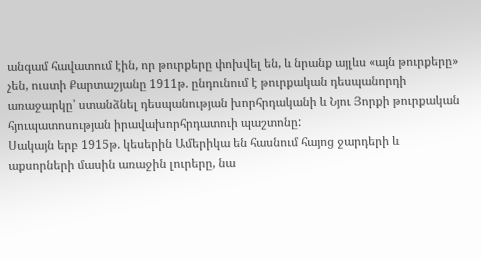անգամ հավատում էին, որ թուրքերը փոխվել են, և նրանք այլևս «այն թուրքերը» չեն, ուստի Քարտաշյանը 1911թ. ընդունում է թուրքական դեսպանորդի առաջարկը՝ ստանձնել դեսպանության խորհրդականի և Նյու Յորքի թուրքական հյուպատոսության իրավախորհրդատուի պաշտոնը:
Սակայն երբ 1915թ. կեսերին Ամերիկա են հասնում հայոց ջարդերի և աքսորների մասին առաջին լուրերը, նա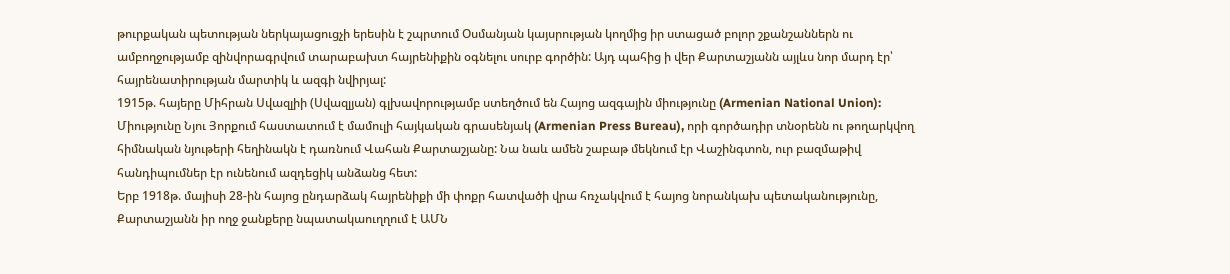թուրքական պետության ներկայացուցչի երեսին է շպրտում Օսմանյան կայսրության կողմից իր ստացած բոլոր շքանշաններն ու ամբողջությամբ զինվորագրվում տարաբախտ հայրենիքին օգնելու սուրբ գործին: Այդ պահից ի վեր Քարտաշյանն այլևս նոր մարդ էր՝ հայրենատիրության մարտիկ և ազգի նվիրյալ:
1915թ. հայերը Միհրան Սվազլիի (Սվազլյան) գլխավորությամբ ստեղծում են Հայոց ազգային միությունը (Armenian National Union): Միությունը Նյու Յորքում հաստատում է մամուլի հայկական գրասենյակ (Armenian Press Bureau), որի գործադիր տնօրենն ու թողարկվող հիմնական նյութերի հեղինակն է դառնում Վահան Քարտաշյանը: Նա նաև ամեն շաբաթ մեկնում էր Վաշինգտոն, ուր բազմաթիվ հանդիպումներ էր ունենում ազդեցիկ անձանց հետ:
Երբ 1918թ. մայիսի 28-ին հայոց ընդարձակ հայրենիքի մի փոքր հատվածի վրա հռչակվում է հայոց նորանկախ պետականությունը, Քարտաշյանն իր ողջ ջանքերը նպատակաուղղում է ԱՄՆ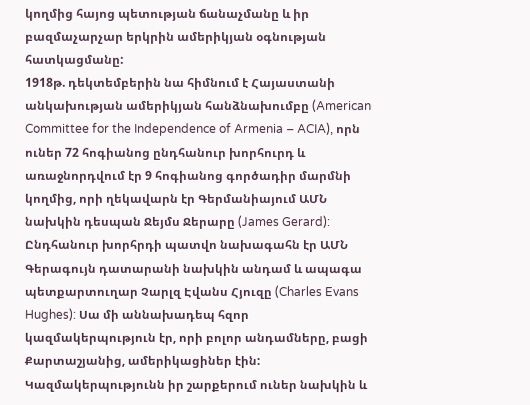կողմից հայոց պետության ճանաչմանը և իր բազմաչարչար երկրին ամերիկյան օգնության հատկացմանը:
1918թ. դեկտեմբերին նա հիմնում է Հայաստանի անկախության ամերիկյան հանձնախումբը (American Committee for the Independence of Armenia – ACIA), որն ուներ 72 հոգիանոց ընդհանուր խորհուրդ և առաջնորդվում էր 9 հոգիանոց գործադիր մարմնի կողմից, որի ղեկավարն էր Գերմանիայում ԱՄՆ նախկին դեսպան Ջեյմս Ջերարը (James Gerard): Ընդհանուր խորհրդի պատվո նախագահն էր ԱՄՆ Գերագույն դատարանի նախկին անդամ և ապագա պետքարտուղար Չարլզ Էվանս Հյուզը (Charles Evans Hughes): Սա մի աննախադեպ հզոր կազմակերպություն էր, որի բոլոր անդամները, բացի Քարտաշյանից, ամերիկացիներ էին: Կազմակերպությունն իր շարքերում ուներ նախկին և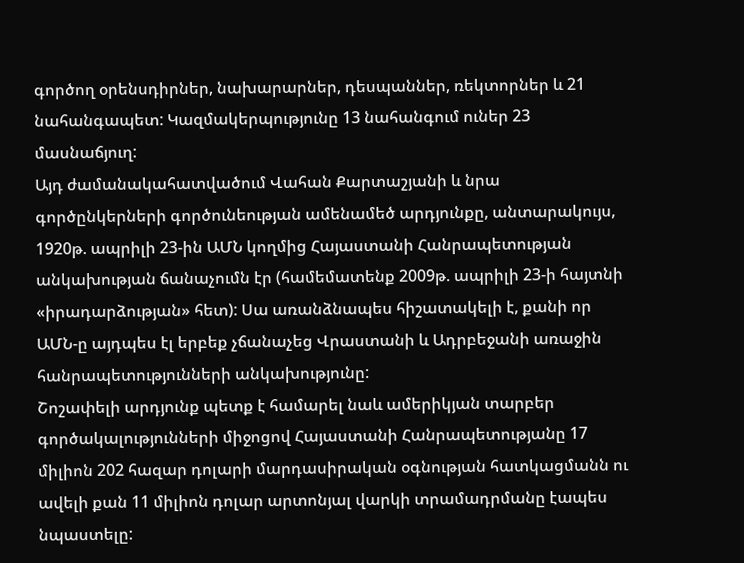գործող օրենսդիրներ, նախարարներ, դեսպաններ, ռեկտորներ և 21 նահանգապետ: Կազմակերպությունը 13 նահանգում ուներ 23 մասնաճյուղ:
Այդ ժամանակահատվածում Վահան Քարտաշյանի և նրա գործընկերների գործունեության ամենամեծ արդյունքը, անտարակույս, 1920թ. ապրիլի 23-ին ԱՄՆ կողմից Հայաստանի Հանրապետության անկախության ճանաչումն էր (համեմատենք 2009թ. ապրիլի 23-ի հայտնի «իրադարձության» հետ): Սա առանձնապես հիշատակելի է, քանի որ ԱՄՆ-ը այդպես էլ երբեք չճանաչեց Վրաստանի և Ադրբեջանի առաջին հանրապետությունների անկախությունը:
Շոշափելի արդյունք պետք է համարել նաև ամերիկյան տարբեր գործակալությունների միջոցով Հայաստանի Հանրապետությանը 17 միլիոն 202 հազար դոլարի մարդասիրական օգնության հատկացմանն ու ավելի քան 11 միլիոն դոլար արտոնյալ վարկի տրամադրմանը էապես նպաստելը: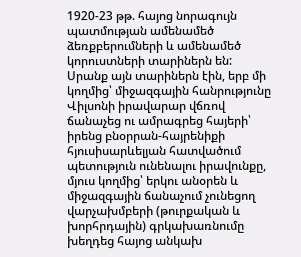1920-23 թթ. հայոց նորագույն պատմության ամենամեծ ձեռքբերումների և ամենամեծ կորուստների տարիներն են:
Սրանք այն տարիներն էին, երբ մի կողմից՝ միջազգային հանրությունը Վիլսոնի իրավարար վճռով ճանաչեց ու ամրագրեց հայերի՝ իրենց բնօրրան-հայրենիքի հյուսիսարևելյան հատվածում պետություն ունենալու իրավունքը, մյուս կողմից՝ երկու անօրեն և միջազգային ճանաչում չունեցող վարչախմբերի (թուրքական և խորհրդային) գրկախառնումը խեղդեց հայոց անկախ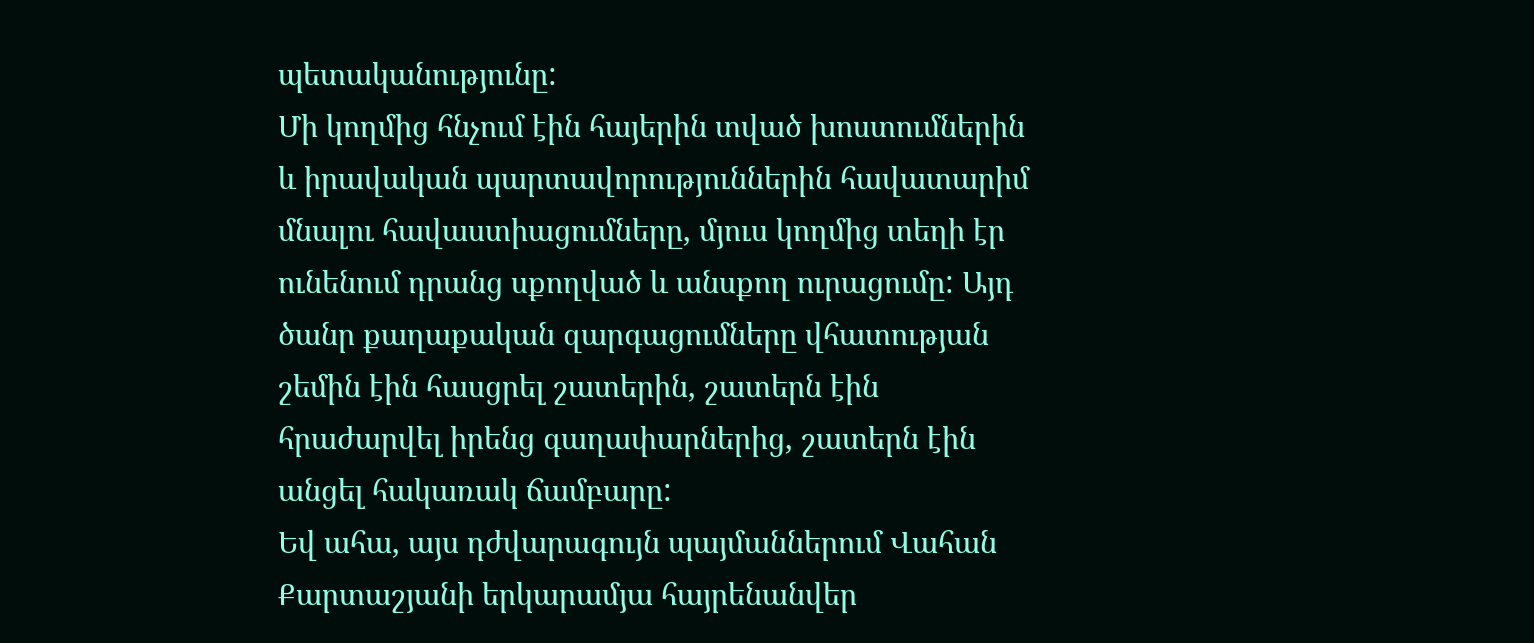պետականությունը:
Մի կողմից հնչում էին հայերին տված խոստումներին և իրավական պարտավորություններին հավատարիմ մնալու հավաստիացումները, մյուս կողմից տեղի էր ունենում դրանց սքողված և անսքող ուրացումը: Այդ ծանր քաղաքական զարգացումները վհատության շեմին էին հասցրել շատերին, շատերն էին հրաժարվել իրենց գաղափարներից, շատերն էին անցել հակառակ ճամբարը:
Եվ ահա, այս դժվարագույն պայմաններում Վահան Քարտաշյանի երկարամյա հայրենանվեր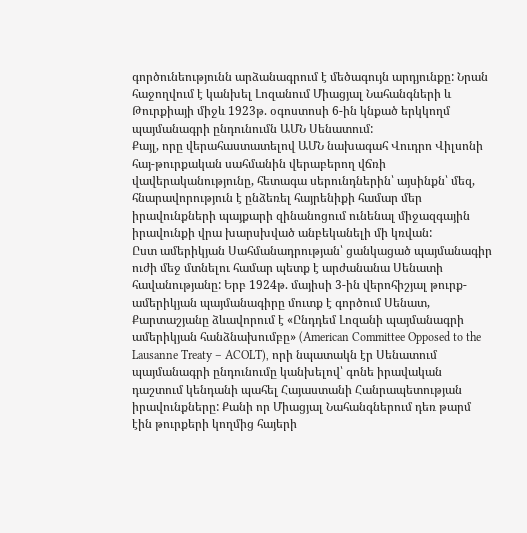գործունեությունն արձանագրում է մեծագույն արդյունքը: Նրան հաջողվում է կանխել Լոզանում Միացյալ Նահանգների և Թուրքիայի միջև 1923թ. օգոստոսի 6-ին կնքած երկկողմ պայմանագրի ընդունումն ԱՄՆ Սենատում:
Քայլ, որը վերահաստատելով ԱՄՆ նախագահ Վուդրո Վիլսոնի հայ-թուրքական սահմանին վերաբերող վճռի վավերականությունը, հետագա սերունդներին՝ այսինքն՝ մեզ, հնարավորություն է ընձեռել հայրենիքի համար մեր իրավունքների պայքարի զինանոցում ունենալ միջազգային իրավունքի վրա խարսխված անբեկանելի մի կռվան:
Ըստ ամերիկյան Սահմանադրության՝ ցանկացած պայմանագիր ուժի մեջ մտնելու համար պետք է արժանանա Սենատի հավանությանը: Երբ 1924թ. մայիսի 3-ին վերոհիշյալ թուրք-ամերիկյան պայմանագիրը մուտք է գործում Սենատ, Քարտաշյանը ձևավորում է «Ընդդեմ Լոզանի պայմանագրի ամերիկյան հանձնախումբը» (American Committee Opposed to the Lausanne Treaty – ACOLT), որի նպատակն էր Սենատում պայմանագրի ընդունումը կանխելով՝ գոնե իրավական դաշտում կենդանի պահել Հայաստանի Հանրապետության իրավունքները: Քանի որ Միացյալ Նահանգներում դեռ թարմ էին թուրքերի կողմից հայերի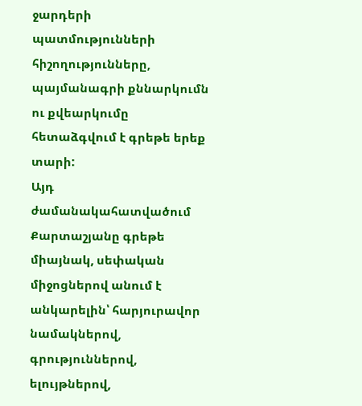ջարդերի պատմությունների հիշողությունները, պայմանագրի քննարկումն ու քվեարկումը հետաձգվում է գրեթե երեք տարի:
Այդ ժամանակահատվածում Քարտաշյանը գրեթե միայնակ, սեփական միջոցներով անում է անկարելին՝ հարյուրավոր նամակներով, գրություններով, ելույթներով,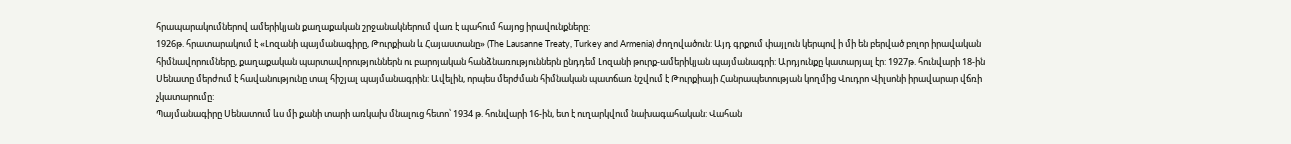հրապարակումներով ամերիկյան քաղաքական շրջանակներում վառ է պահում հայոց իրավունքները:
1926թ. հրատարակում է «Լոզանի պայմանագիրը, Թուրքիան և Հայաստանը» (The Lausanne Treaty, Turkey and Armenia) ժողովածուն: Այդ գրքում փայլուն կերպով ի մի են բերված բոլոր իրավական հիմնավորումները, քաղաքական պարտավորություններն ու բարոյական հանձնառություններն ընդդեմ Լոզանի թուրք-ամերիկյան պայմանագրի: Արդյունքը կատարյալ էր: 1927թ. հունվարի 18-ին Սենատը մերժում է հավանությունը տալ հիշյալ պայմանագրին: Ավելին, որպես մերժման հիմնական պատճառ նշվում է Թուրքիայի Հանրապետության կողմից Վուդրո Վիլսոնի իրավարար վճռի չկատարումը:
Պայմանագիրը Սենատում ևս մի քանի տարի առկախ մնալուց հետո՝ 1934 թ. հունվարի 16-ին, ետ է ուղարկվում նախագահական: Վահան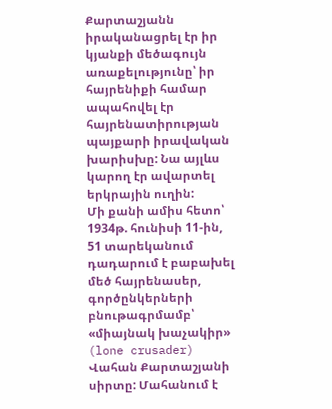Քարտաշյանն իրականացրել էր իր կյանքի մեծագույն առաքելությունը՝ իր հայրենիքի համար ապահովել էր հայրենատիրության պայքարի իրավական խարիսխը: Նա այլևս կարող էր ավարտել երկրային ուղին:
Մի քանի ամիս հետո՝ 1934թ. հունիսի 11-ին, 51 տարեկանում դադարում է բաբախել մեծ հայրենասեր, գործընկերների բնութագրմամբ՝ «միայնակ խաչակիր» (lone crusader) Վահան Քարտաշյանի սիրտը: Մահանում է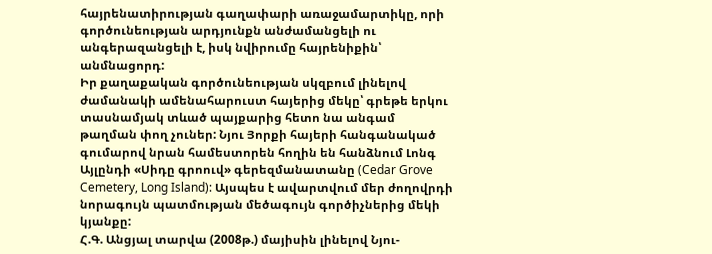հայրենատիրության գաղափարի առաջամարտիկը, որի գործունեության արդյունքն անժամանցելի ու անգերազանցելի է, իսկ նվիրումը հայրենիքին՝ անմնացորդ:
Իր քաղաքական գործունեության սկզբում լինելով ժամանակի ամենահարուստ հայերից մեկը՝ գրեթե երկու տասնամյակ տևած պայքարից հետո նա անգամ թաղման փող չուներ: Նյու Յորքի հայերի հանգանակած գումարով նրան համեստորեն հողին են հանձնում Լոնգ Այլընդի «Սիդը գրոուվ» գերեզմանատանը (Cedar Grove Cemetery, Long Island): Այսպես է ավարտվում մեր ժողովրդի նորագույն պատմության մեծագույն գործիչներից մեկի կյանքը:
Հ.Գ. Անցյալ տարվա (2008թ.) մայիսին լինելով Նյու-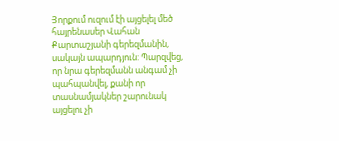Յորքում ուզում էի այցելել մեծ հայրենասեր Վահան Քարտաշյանի գերեզմանին, սակայն ապարդյուն: Պարզվեց, որ նրա գերեզմանն անգամ չի պահպանվել, քանի որ տասնամյակներ շարունակ այցելու չի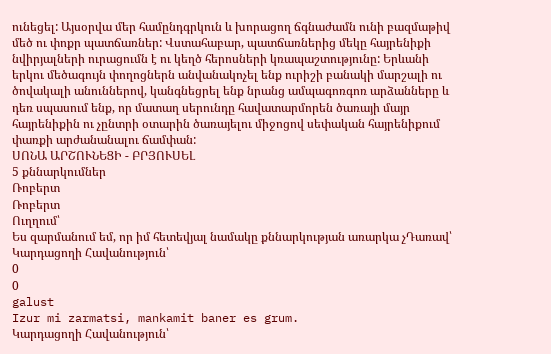ունեցել: Այսօրվա մեր համընդգրկուն և խորացող ճգնաժամն ունի բազմաթիվ մեծ ու փոքր պատճառներ: Վստահաբար, պատճառներից մեկը հայրենիքի նվիրյալների ուրացումն է ու կեղծ հերոսների կռապաշտությունը: Երևանի երկու մեծագույն փողոցներն անվանակոչել ենք ուրիշի բանակի մարշալի ու ծովակալի անուններով, կանգնեցրել ենք նրանց ամպագոռգոռ արձանները և դեռ սպասում ենք, որ մատաղ սերունդը հավատարմորեն ծառայի մայր հայրենիքին ու չընտրի օտարին ծառայելու միջոցով սեփական հայրենիքում փառքի արժանանալու ճամփան:
ՍՈՆԱ ԱՐՇՈՒՆԵՑԻ - ԲՐՅՈՒՍԵԼ
5 քննարկումներ
Ռոբերտ
Ռոբերտ
Ուղղում՝
Ես զարմանում եմ, որ իմ հետեվյալ նամակը քննարկության առարկա չԴառավ՝
Կարդացողի Հավանություն՝
0
0
galust
Izur mi zarmatsi, mankamit baner es grum.
Կարդացողի Հավանություն՝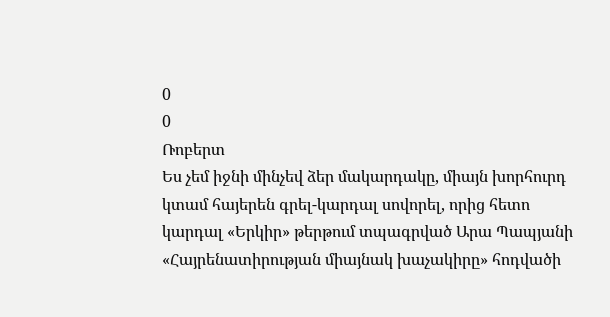0
0
Ռոբերտ
Ես չեմ իջնի մինչեվ ձեր մակարդակը, միայն խորհուրդ կտամ հայերեն գրել-կարդալ սովորել, որից հետո կարդալ «Երկիր» թերթում տպագրված Արա Պապյանի «Հայրենատիրության միայնակ խաչակիրը» հոդվածի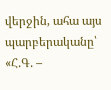վերջին, ահա այս պարբերականը՝
«Հ.Գ. –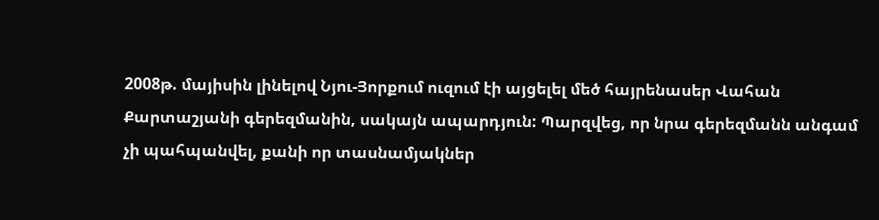2008թ. մայիսին լինելով Նյու-Յորքում ուզում էի այցելել մեծ հայրենասեր Վահան Քարտաշյանի գերեզմանին, սակայն ապարդյուն: Պարզվեց, որ նրա գերեզմանն անգամ չի պահպանվել, քանի որ տասնամյակներ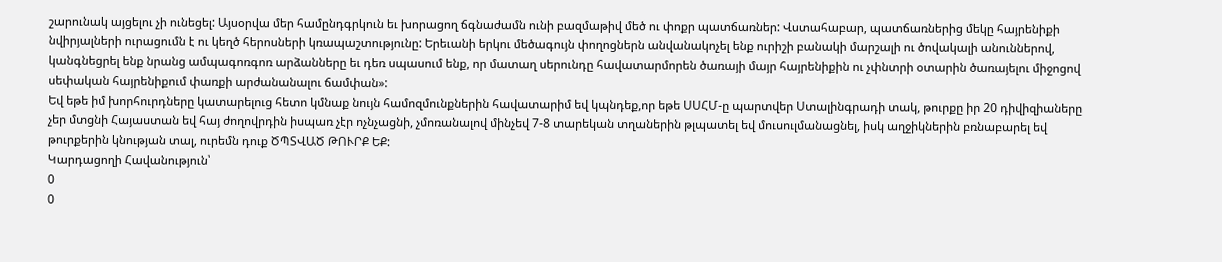շարունակ այցելու չի ունեցել: Այսօրվա մեր համընդգրկուն եւ խորացող ճգնաժամն ունի բազմաթիվ մեծ ու փոքր պատճառներ: Վստահաբար, պատճառներից մեկը հայրենիքի նվիրյալների ուրացումն է ու կեղծ հերոսների կռապաշտությունը: Երեւանի երկու մեծագույն փողոցներն անվանակոչել ենք ուրիշի բանակի մարշալի ու ծովակալի անուններով, կանգնեցրել ենք նրանց ամպագոռգոռ արձանները եւ դեռ սպասում ենք, որ մատաղ սերունդը հավատարմորեն ծառայի մայր հայրենիքին ու չփնտրի օտարին ծառայելու միջոցով սեփական հայրենիքում փառքի արժանանալու ճամփան»:
Եվ եթե իմ խորհուրդները կատարելուց հետո կմնաք նույն համոզմունքներին հավատարիմ եվ կպնդեք,որ եթե ՍՍՀՄ-ը պարտվեր Ստալինգրադի տակ, թուրքը իր 20 դիվիզիաները չեր մտցնի Հայաստան եվ հայ ժողովրդին իսպառ չէր ոչնչացնի, չմոռանալով մինչեվ 7-8 տարեկան տղաներին թլպատել եվ մուսուլմանացնել, իսկ աղջիկներին բռնաբարել եվ թուրքերին կնության տալ, ուրեմն դուք ԾՊՏՎԱԾ ԹՈՒՐՔ ԵՔ:
Կարդացողի Հավանություն՝
0
0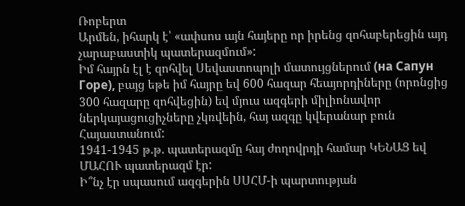Ռոբերտ
Արմեն, իհարկ է՝ «ափսոս այն հայերը որ իրենց զոհաբերեցին այդ չարաբաստիկ պատերազմում»:
Իմ հայրն էլ է զոհվել Սեվաստոպոլի մատույցներում (на Сапун Горе), բայց եթե իմ հայրը եվ 600 հազար հեայորդիները (որոնցից 300 հազարը զոհվեցին) եվ մյուս ազգերի միլիոնավոր ներկայացուցիչները չկռվեին, հայ ազգը կվերանար բուն Հայաստանում:
1941-1945 թ.թ. պատերազմը հայ ժողովրդի համար ԿԵՆԱՑ եվ ՄԱՀՈՒ պատերազմ էր:
Ի՞նչ էր սպասում ազգերին ՍՍՀՄ-ի պարտության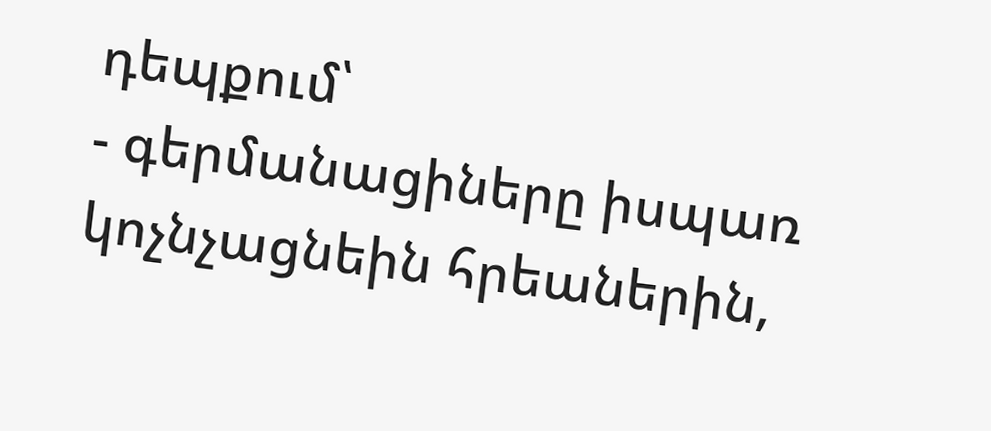դեպքում՝
- գերմանացիները իսպառ կոչնչացնեին հրեաներին,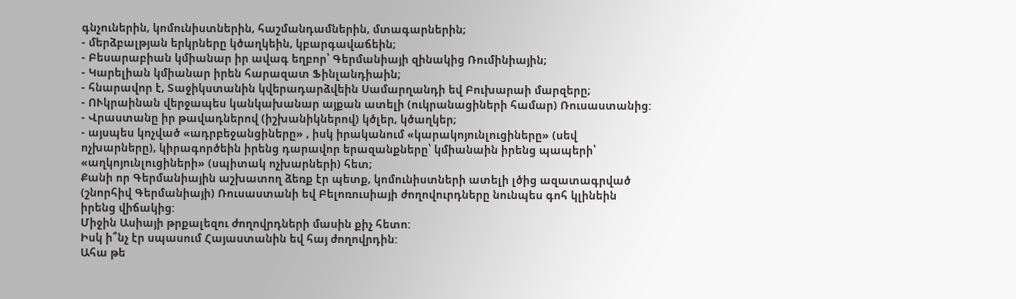գնչուներին, կոմունիստներին, հաշմանդամներին, մտագարներին;
- մերձբալթյան երկրները կծաղկեին, կբարգավաճեին;
- Բեսարաբիան կմիանար իր ավագ եղբոր՝ Գերմանիայի զինակից Ռումինիային;
- Կարելիան կմիանար իրեն հարազատ Ֆինլանդիաին;
- հնարավոր է, Տաջիկստանին կվերադարձվեին Սամարղանդի եվ Բուխարաի մարզերը;
- ՈՒկրաինան վերջապես կանկախանար այքան ատելի (ուկրանացիների համար) Ռուսաստանից:
- Վրաստանը իր թավադներով (իշխանիկներով) կծլեր, կծաղկեր;
- այսպես կոչված «ադրբեջանցիները» , իսկ իրականում «կարակոյունլուցիները» (սեվ ոչխարները), կիրագործեին իրենց դարավոր երազանքները՝ կմիանաին իրենց պապերի՝ «աղկոյունլուցիների» (սպիտակ ոչխարների) հետ;
Քանի որ Գերմանիային աշխատող ձեռք էր պետք, կոմունիստների ատելի լծից ազատագրված (շնորհիվ Գերմանիայի) Ռուսաստանի եվ Բելոռուսիայի ժողովուրդները նունպես գոհ կլինեին իրենց վիճակից:
Միջին Ասիայի թրքալեզու ժողովրդների մասին քիչ հետո:
Իսկ ի՞նչ էր սպասում Հայաստանին եվ հայ ժողովրդին:
Ահա թե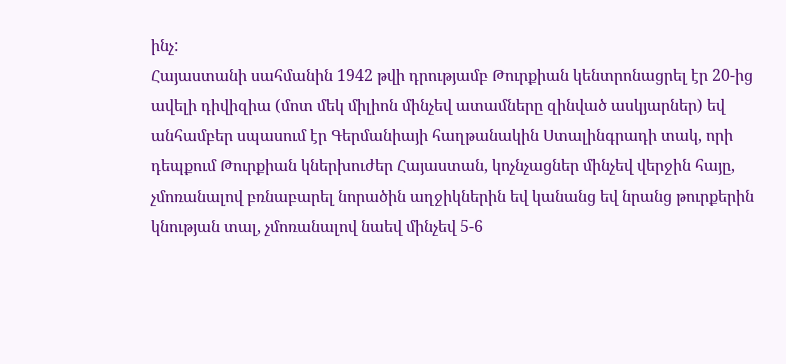ինչ:
Հայաստանի սահմանին 1942 թվի դրությամբ Թուրքիան կենտրոնացրել էր 20-ից ավելի դիվիզիա (մոտ մեկ միլիոն մինչեվ ատամները զինված ասկյարներ) եվ անհամբեր սպասում էր Գերմանիայի հաղթանակին Ստալինգրադի տակ, որի դեպքում Թուրքիան կներխուժեր Հայաստան, կոչնչացներ մինչեվ վերջին հայը, չմոռանալով բռնաբարել նորածին աղջիկներին եվ կանանց եվ նրանց թուրքերին կնության տալ, չմոռանալով նաեվ մինչեվ 5-6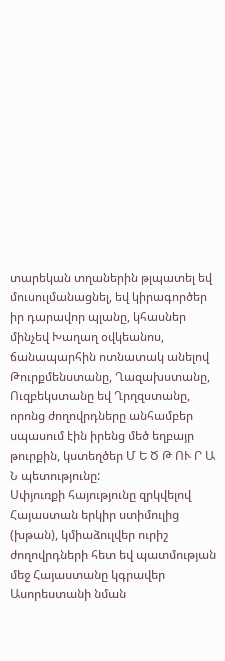տարեկան տղաներին թլպատել եվ մուսուլմանացնել, եվ կիրագործեր իր դարավոր պլանը, կհասներ մինչեվ Խաղաղ օվկեանոս, ճանապարհին ոտնատակ անելով Թուրքմենստանը, Ղազախստանը, Ուզբեկստանը եվ Ղրղզստանը, որոնց ժողովրդները անհամբեր սպասում էին իրենց մեծ եղբայր թուրքին, կստեղծեր Մ Ե Ծ Թ ՈՒ Ր Ա Ն պետությունը:
Սփյուռքի հայությունը զրկվելով Հայաստան երկիր ստիմուլից (խթան), կմիաձուլվեր ուրիշ ժողովրդների հետ եվ պատմության մեջ Հայաստանը կգրավեր Ասորեստանի նման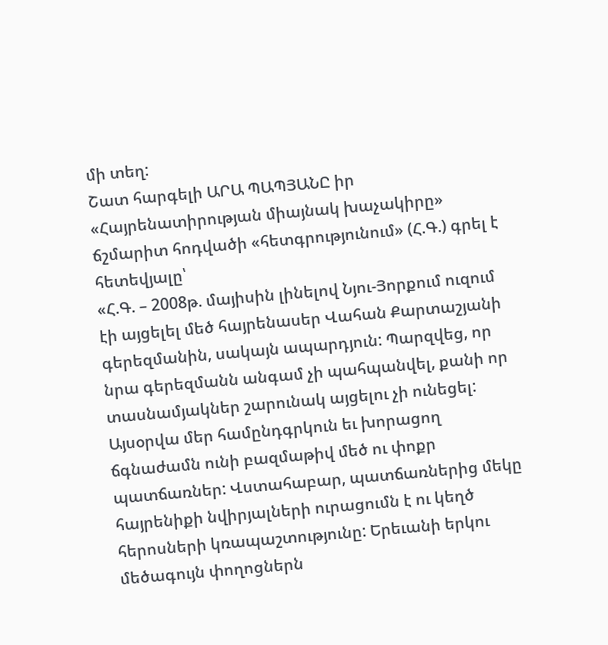մի տեղ:
Շատ հարգելի ԱՐԱ ՊԱՊՅԱՆԸ իր «Հայրենատիրության միայնակ խաչակիրը» ճշմարիտ հոդվածի «հետգրությունում» (Հ.Գ.) գրել է հետեվյալը՝
«Հ.Գ. – 2008թ. մայիսին լինելով Նյու-Յորքում ուզում էի այցելել մեծ հայրենասեր Վահան Քարտաշյանի գերեզմանին, սակայն ապարդյուն: Պարզվեց, որ նրա գերեզմանն անգամ չի պահպանվել, քանի որ տասնամյակներ շարունակ այցելու չի ունեցել: Այսօրվա մեր համընդգրկուն եւ խորացող ճգնաժամն ունի բազմաթիվ մեծ ու փոքր պատճառներ: Վստահաբար, պատճառներից մեկը հայրենիքի նվիրյալների ուրացումն է ու կեղծ հերոսների կռապաշտությունը: Երեւանի երկու մեծագույն փողոցներն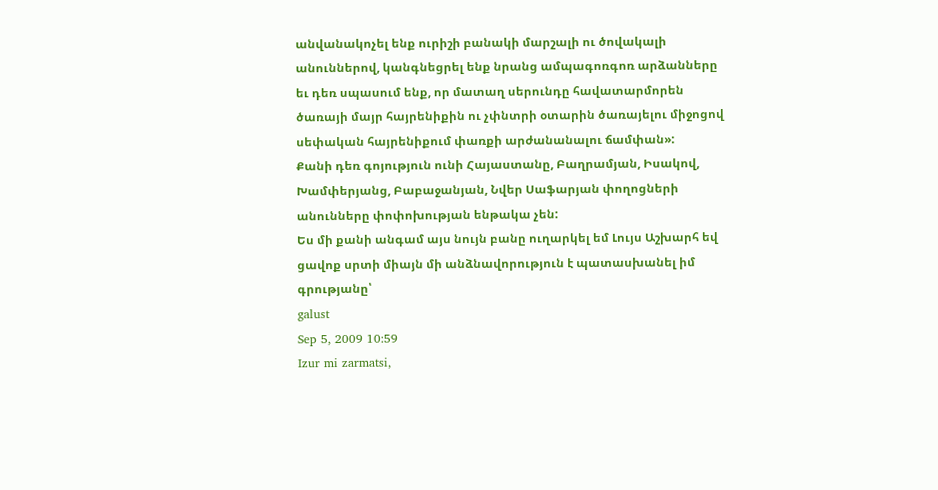անվանակոչել ենք ուրիշի բանակի մարշալի ու ծովակալի անուններով, կանգնեցրել ենք նրանց ամպագոռգոռ արձանները եւ դեռ սպասում ենք, որ մատաղ սերունդը հավատարմորեն ծառայի մայր հայրենիքին ու չփնտրի օտարին ծառայելու միջոցով սեփական հայրենիքում փառքի արժանանալու ճամփան»:
Քանի դեռ գոյություն ունի Հայաստանը, Բաղրամյան, Իսակով, Խամփերյանց, Բաբաջանյան, Նվեր Սաֆարյան փողոցների անունները փոփոխության ենթակա չեն:
Ես մի քանի անգամ այս նույն բանը ուղարկել եմ Լույս Աշխարհ եվ ցավոք սրտի միայն մի անձնավորություն է պատասխանել իմ գրությանը՝
galust
Sep 5, 2009 10:59
Izur mi zarmatsi,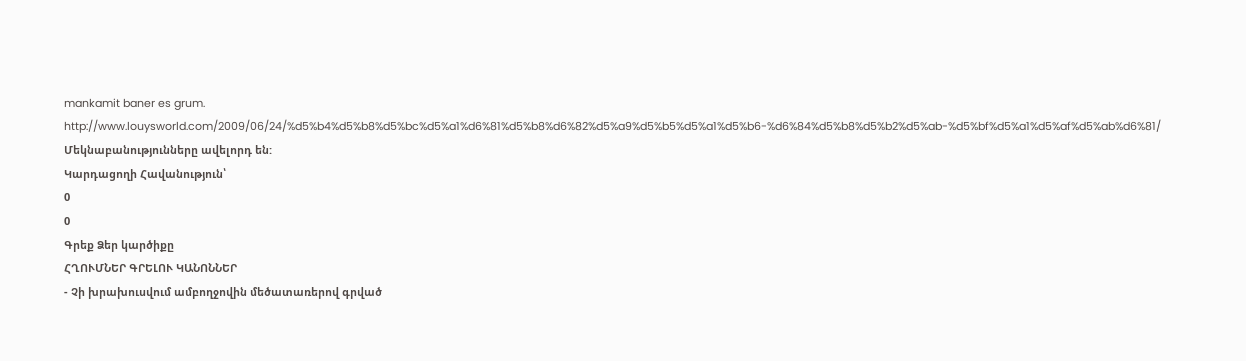mankamit baner es grum.
http://www.louysworld.com/2009/06/24/%d5%b4%d5%b8%d5%bc%d5%a1%d6%81%d5%b8%d6%82%d5%a9%d5%b5%d5%a1%d5%b6-%d6%84%d5%b8%d5%b2%d5%ab-%d5%bf%d5%a1%d5%af%d5%ab%d6%81/
Մեկնաբանությունները ավելորդ են:
Կարդացողի Հավանություն՝
0
0
Գրեք Ձեր կարծիքը
ՀՂՈՒՄՆԵՐ ԳՐԵԼՈՒ ԿԱՆՈՆՆԵՐ
- Չի խրախուսվում ամբողջովին մեծատառերով գրված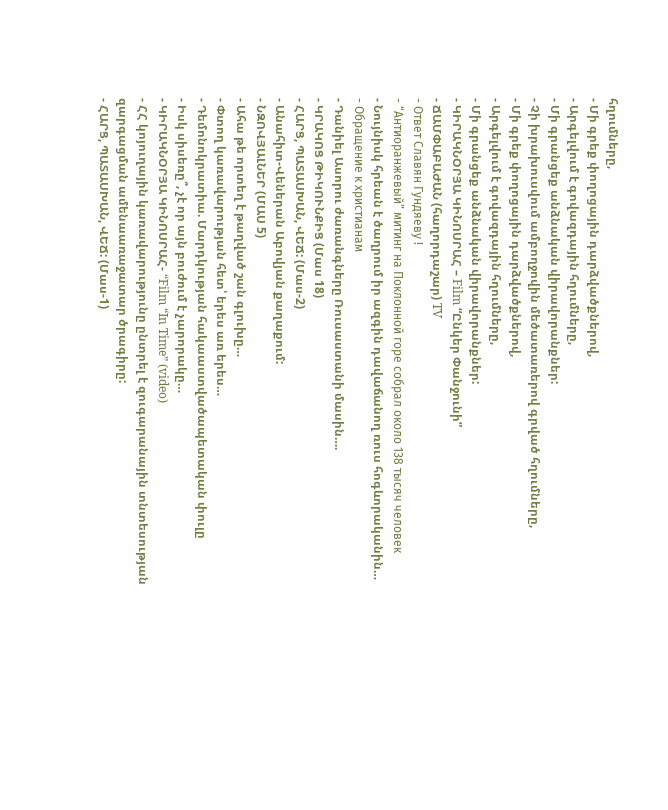հղումները,
- Մի գրեք փողոցային դարձվածքներով,
- Արգելվում է գովազդային հղումները,
- Մի գրանցեք անձնական վիրավորանքներ:
- Չի խրախուսվում ամբողջովին մեծատառերով գրված հղումները,
- Մի գրեք փողոցային դարձվածքներով,
- Արգելվում է գովազդային հղումները,
- Մի գրանցեք անձնական վիրավորանքներ:
- ԿԻՐԱԿՆՕՐՅԱ ԿԻՆՈՍՐԱՀ – Film “Ընկեր Փանջունի”
- ՃԱՄՓԱԲԱԺԱՆ (հաղորդաշար) TV
- Ответ Славян Гундяеву !
- “Антиоранжевый” митинг на Поклонной горе собрал около 138 тысяч человек
- Նույնիսկ հրեան է ծաղրում իր ազգին դավաճանող ռուս հոգևորականին…
- Обращение к христианам
- Դանիել Ասորու ժառանգները Ռուսաստանի մասին….
- ԿՐԱԿՈՑ ԹԻԿՈՒՆՔԻՑ (Մաս 18)
- ՀԱՐՑ, ՊԱՏԱՍԽԱՆ, ՎԵՃ: (Մաս-2)
- Անահիտ-Վեներան Աբովյան քաղաքում:
- ՆԶՈՎՅԱԼՆԵՐ (ՄԱՍ 5)
- Ահա թե որտեղ է թաղված շան գլուխը…
- Փտող կառավարության հետ՝ երես առ երես…
- Դեմոնոկրատիա. Մարդկության հակաաստվածապետական փուլը
- Իսկ սիսեռը՞, չէ որ այն բուժում է չարորակը…
- ԿԻՐԱԿՆՕՐՅԱ ԿԻՆՈՍՐԱՀ- “Film “In Time” (video)
- ՀՀ կոյուղային կառավարությունը ընտրել է զուգարանային տնտեսության զարգացման ամենաառաջատար ծրագիրը:
- ՀԱՐՑ, ՊԱՏԱՍԽԱՆ, ՎԵՃ: (Մաս-1)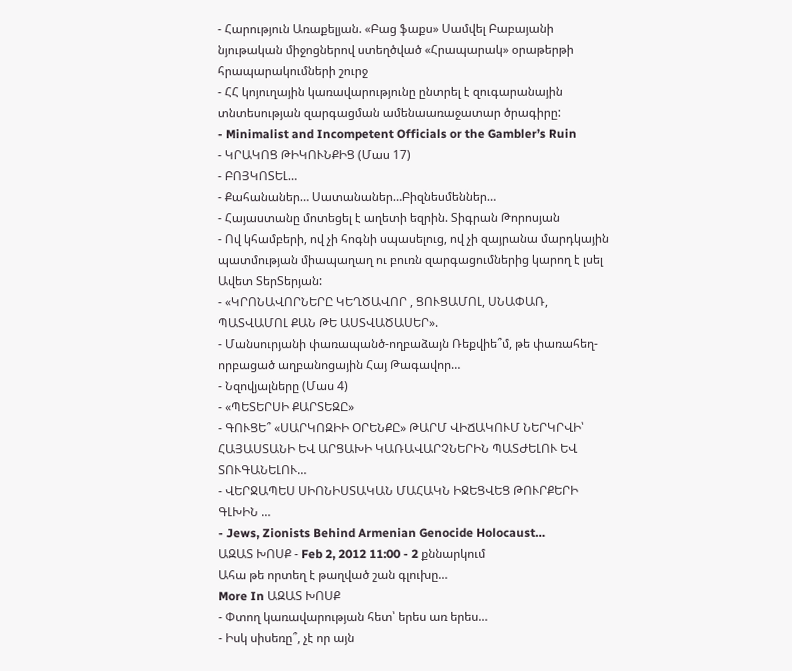- Հարություն Առաքելյան. «Բաց ֆաքս» Սամվել Բաբայանի նյութական միջոցներով ստեղծված «Հրապարակ» օրաթերթի հրապարակումների շուրջ
- ՀՀ կոյուղային կառավարությունը ընտրել է զուգարանային տնտեսության զարգացման ամենաառաջատար ծրագիրը:
- Minimalist and Incompetent Officials or the Gambler’s Ruin
- ԿՐԱԿՈՑ ԹԻԿՈՒՆՔԻՑ (Մաս 17)
- ԲՈՅԿՈՏԵԼ…
- Քահանաներ… Սատանաներ…Բիզնեսմեններ…
- Հայաստանը մոտեցել է աղետի եզրին. Տիգրան Թորոսյան
- Ով կհամբերի, ով չի հոգնի սպասելուց, ով չի զայրանա մարդկային պատմության միապաղաղ ու բուռն զարգացումներից կարող է լսել Ավետ ՏերՏերյան:
- «ԿՐՈՆԱՎՈՐՆԵՐԸ ԿԵՂԾԱՎՈՐ , ՑՈՒՑԱՄՈԼ, ՍՆԱՓԱՌ, ՊԱՏՎԱՄՈԼ ՔԱՆ ԹԵ ԱՍՏՎԱԾԱՍԵՐ».
- Մանսուրյանի փառապանծ-ողբաձայն Ռեքվիե՞մ, թե փառահեղ-որբացած աղբանոցային Հայ Թագավոր…
- Նզովյալները (Մաս 4)
- «ՊԵՏԵՐՍԻ ՔԱՐՏԵԶԸ»
- ԳՈՒՑԵ՞ «ՍԱՐԿՈԶԻԻ ՕՐԵՆՔԸ» ԹԱՐՄ ՎԻՃԱԿՈՒՄ ՆԵՐԿՐՎԻ՝ ՀԱՅԱՍՏԱՆԻ ԵՎ ԱՐՑԱԽԻ ԿԱՌԱՎԱՐՉՆԵՐԻՆ ՊԱՏԺԵԼՈՒ ԵՎ ՏՈՒԳԱՆԵԼՈՒ…
- ՎԵՐՋԱՊԵՍ ՍԻՈՆԻՍՏԱԿԱՆ ՄԱՀԱԿՆ ԻՋԵՑՎԵՑ ԹՈՒՐՔԵՐԻ ԳԼԽԻՆ …
- Jews, Zionists Behind Armenian Genocide Holocaust…
ԱԶԱՏ ԽՈՍՔ - Feb 2, 2012 11:00 - 2 քննարկում
Ահա թե որտեղ է թաղված շան գլուխը…
More In ԱԶԱՏ ԽՈՍՔ
- Փտող կառավարության հետ՝ երես առ երես…
- Իսկ սիսեռը՞, չէ որ այն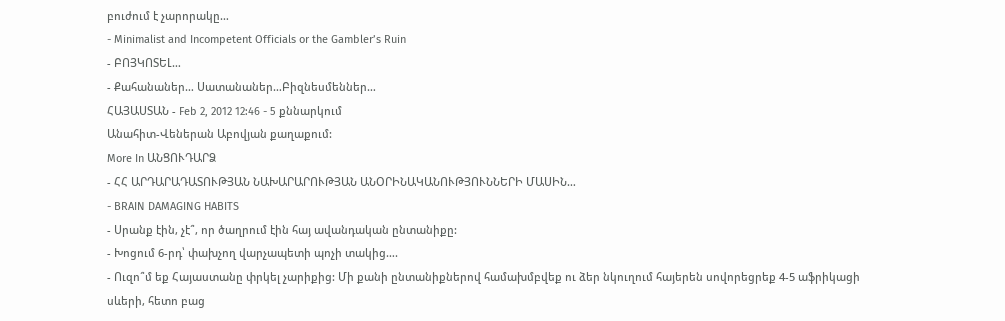բուժում է չարորակը…
- Minimalist and Incompetent Officials or the Gambler’s Ruin
- ԲՈՅԿՈՏԵԼ…
- Քահանաներ… Սատանաներ…Բիզնեսմեններ…
ՀԱՅԱՍՏԱՆ - Feb 2, 2012 12:46 - 5 քննարկում
Անահիտ-Վեներան Աբովյան քաղաքում:
More In ԱՆՑՈՒԴԱՐՁ
- ՀՀ ԱՐԴԱՐԱԴԱՏՈՒԹՅԱՆ ՆԱԽԱՐԱՐՈՒԹՅԱՆ ԱՆՕՐԻՆԱԿԱՆՈՒԹՅՈՒՆՆԵՐԻ ՄԱՍԻՆ…
- BRAIN DAMAGING HABITS
- Սրանք էին, չէ՞, որ ծաղրում էին հայ ավանդական ընտանիքը:
- Խոցում 6-րդ՝ փախչող վարչապետի պոչի տակից….
- Ուզո՞մ եք Հայաստանը փրկել չարիքից: Մի քանի ընտանիքներով համախմբվեք ու ձեր նկուղում հայերեն սովորեցրեք 4-5 աֆրիկացի սևերի, հետո բաց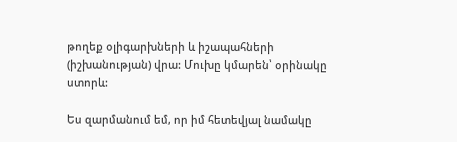թողեք օլիգարխների և իշապահների (իշխանության) վրա: Մուխը կմարեն՝ օրինակը ստորև:

Ես զարմանում եմ, որ իմ հետեվյալ նամակը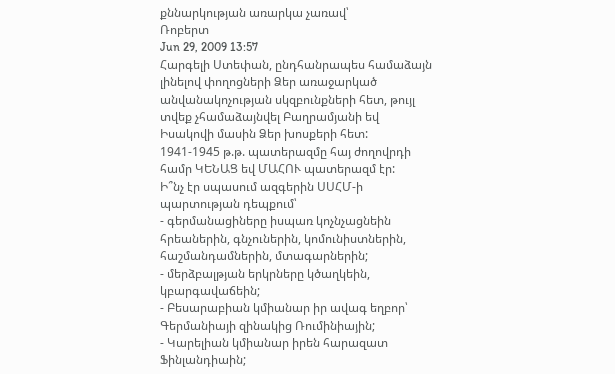քննարկության առարկա չառավ՝
Ռոբերտ
Jun 29, 2009 13:57
Հարգելի Ստեփան, ընդհանրապես համաձայն լինելով փողոցների Ձեր առաջարկած անվանակոչության սկզբունքների հետ, թույլ տվեք չհամաձայնվել Բաղրամյանի եվ Իսակովի մասին Ձեր խոսքերի հետ:
1941-1945 թ.թ. պատերազմը հայ ժողովրդի համր ԿԵՆԱՑ եվ ՄԱՀՈՒ պատերազմ էր:
Ի՞նչ էր սպասում ազգերին ՍՍՀՄ-ի պարտության դեպքում՝
- գերմանացիները իսպառ կոչնչացնեին հրեաներին, գնչուներին, կոմունիստներին, հաշմանդամներին, մտագարներին;
- մերձբալթյան երկրները կծաղկեին, կբարգավաճեին;
- Բեսարաբիան կմիանար իր ավագ եղբոր՝ Գերմանիայի զինակից Ռումինիային;
- Կարելիան կմիանար իրեն հարազատ Ֆինլանդիաին;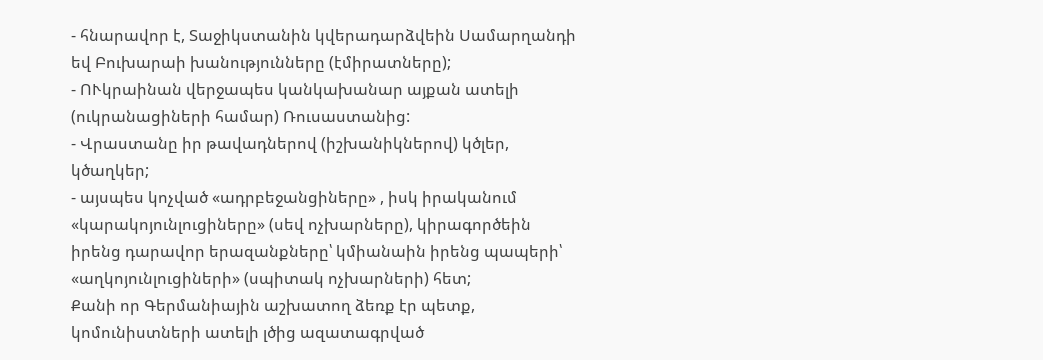- հնարավոր է, Տաջիկստանին կվերադարձվեին Սամարղանդի եվ Բուխարաի խանությունները (էմիրատները);
- ՈՒկրաինան վերջապես կանկախանար այքան ատելի (ուկրանացիների համար) Ռուսաստանից:
- Վրաստանը իր թավադներով (իշխանիկներով) կծլեր, կծաղկեր;
- այսպես կոչված «ադրբեջանցիները» , իսկ իրականում «կարակոյունլուցիները» (սեվ ոչխարները), կիրագործեին իրենց դարավոր երազանքները՝ կմիանաին իրենց պապերի՝ «աղկոյունլուցիների» (սպիտակ ոչխարների) հետ;
Քանի որ Գերմանիային աշխատող ձեռք էր պետք, կոմունիստների ատելի լծից ազատագրված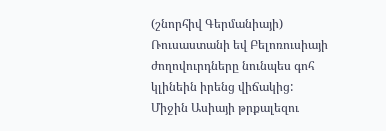(շնորհիվ Գերմանիայի) Ռուսաստանի եվ Բելոռուսիայի ժողովուրդները նունպես գոհ կլինեին իրենց վիճակից:
Միջին Ասիայի թրքալեզու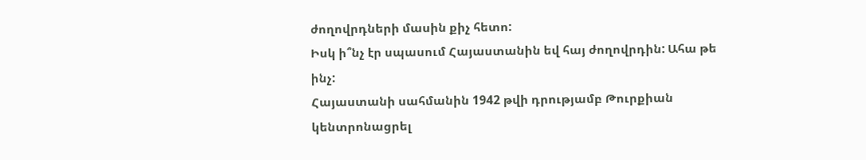ժողովրդների մասին քիչ հետո:
Իսկ ի՞նչ էր սպասում Հայաստանին եվ հայ ժողովրդին: Ահա թե ինչ:
Հայաստանի սահմանին 1942 թվի դրությամբ Թուրքիան կենտրոնացրել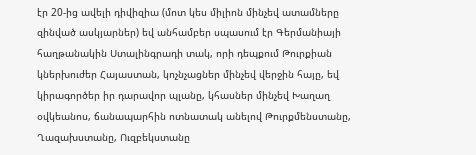էր 20-ից ավելի դիվիզիա (մոտ կես միլիոն մինչեվ ատամները զինված ասկյարներ) եվ անհամբեր սպասում էր Գերմանիայի հաղթանակին Ստալինգրադի տակ, որի դեպքում Թուրքիան կներխուժեր Հայաստան, կոչնչացներ մինչեվ վերջին հայը, եվ կիրագործեր իր դարավոր պլանը, կհասներ մինչեվ Խաղաղ օվկեանոս, ճանապարհին ոտնատակ անելով Թուրքմենստանը, Ղազախստանը, Ուզբեկստանը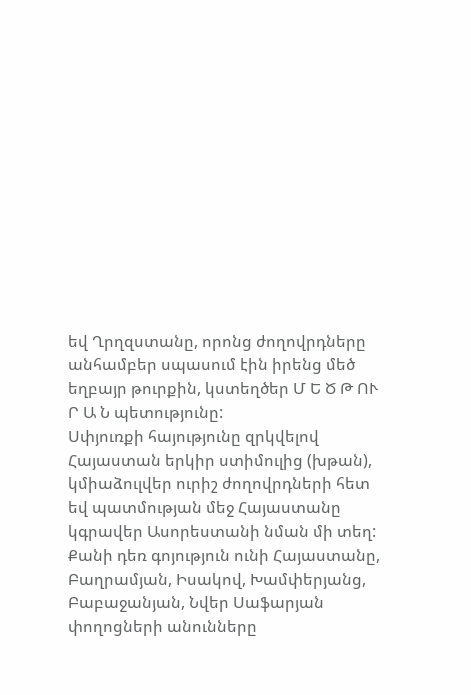եվ Ղրղզստանը, որոնց ժողովրդները անհամբեր սպասում էին իրենց մեծ եղբայր թուրքին, կստեղծեր Մ Ե Ծ Թ ՈՒ Ր Ա Ն պետությունը:
Սփյուռքի հայությունը զրկվելով Հայաստան երկիր ստիմուլից (խթան), կմիաձուլվեր ուրիշ ժողովրդների հետ եվ պատմության մեջ Հայաստանը կգրավեր Ասորեստանի նման մի տեղ:
Քանի դեռ գոյություն ունի Հայաստանը, Բաղրամյան, Իսակով, Խամփերյանց, Բաբաջանյան, Նվեր Սաֆարյան փողոցների անունները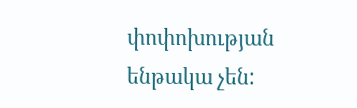փոփոխության ենթակա չեն: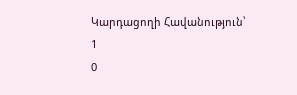Կարդացողի Հավանություն՝
1
0